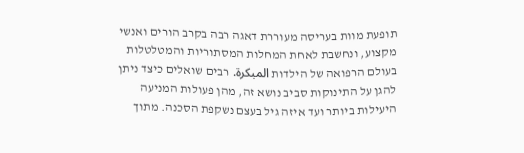תופעת מוות בעריסה מעוררת דאגה רבה בקרב הורים ואנשי מקצוע, ונחשבת לאחת המחלות המסתוריות והמטלטלות בעולם הרפואה של הילדות المبكرة. רבים שואלים כיצד ניתן להגן על התינוקות סביב נושא זה, מהן פעולות המניעה היעילות ביותר ועד איזה גיל בעצם נשקפת הסכנה. מתוך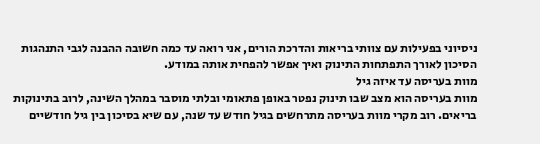ניסיוני בפעילות עם צוותי בריאות והדרכת הורים, אני רואה עד כמה חשובה ההבנה לגבי התנהגות הסיכון לאורך התפתחות התינוק ואיך אפשר להפחית אותה במודע.
מוות בעריסה עד איזה גיל
מוות בעריסה הוא מצב שבו תינוק נפטר באופן פתאומי ובלתי מוסבר במהלך השינה, לרוב בתינוקות בריאים. רוב מקרי מוות בעריסה מתרחשים בגיל חודש עד שנה, עם שיא בסיכון בין גיל חודשיים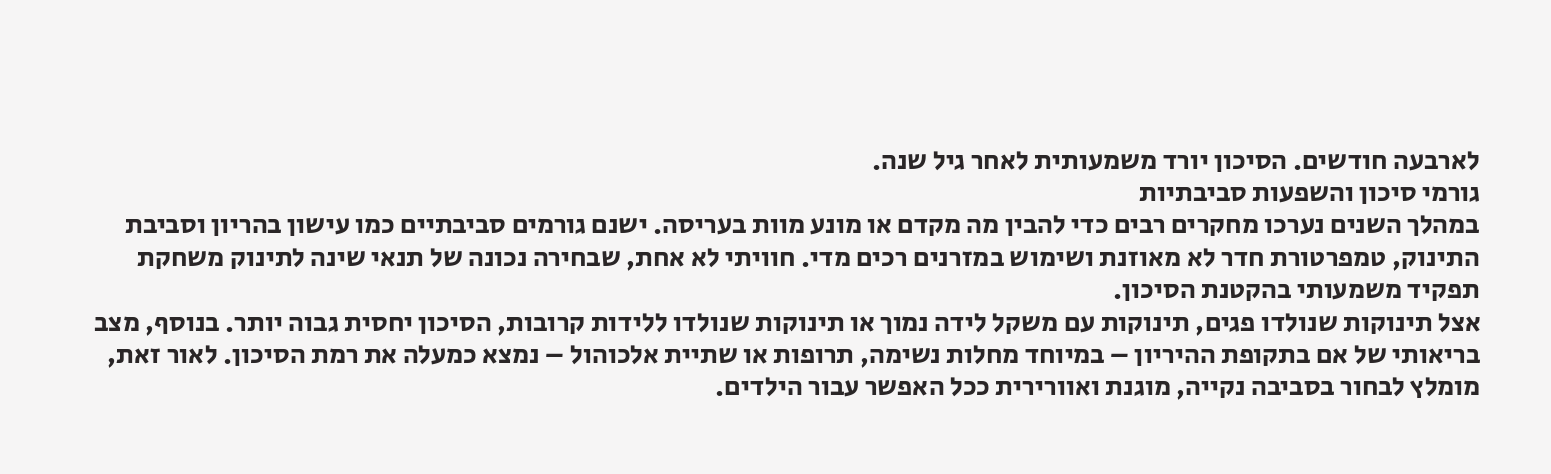לארבעה חודשים. הסיכון יורד משמעותית לאחר גיל שנה.
גורמי סיכון והשפעות סביבתיות
במהלך השנים נערכו מחקרים רבים כדי להבין מה מקדם או מונע מוות בעריסה. ישנם גורמים סביבתיים כמו עישון בהריון וסביבת התינוק, טמפרטורת חדר לא מאוזנת ושימוש במזרנים רכים מדי. חוויתי לא אחת, שבחירה נכונה של תנאי שינה לתינוק משחקת תפקיד משמעותי בהקטנת הסיכון.
אצל תינוקות שנולדו פגים, תינוקות עם משקל לידה נמוך או תינוקות שנולדו ללידות קרובות, הסיכון יחסית גבוה יותר. בנוסף, מצב בריאותי של אם בתקופת ההיריון – במיוחד מחלות נשימה, תרופות או שתיית אלכוהול – נמצא כמעלה את רמת הסיכון. לאור זאת, מומלץ לבחור בסביבה נקייה, מוגנת ואוורירית ככל האפשר עבור הילדים.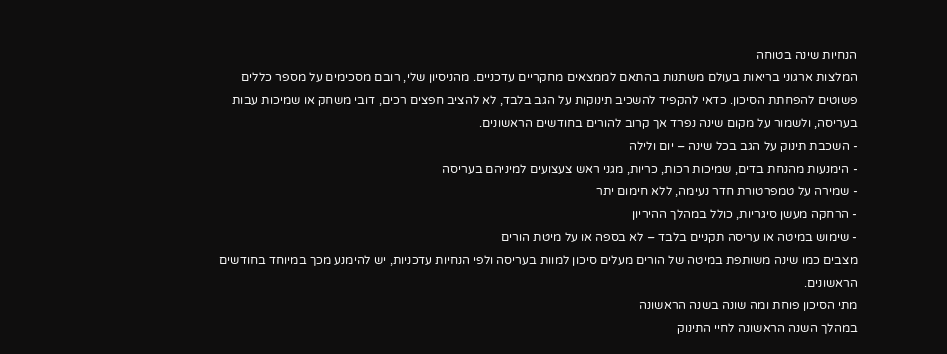הנחיות שינה בטוחה
המלצות ארגוני בריאות בעולם משתנות בהתאם לממצאים מחקריים עדכניים. מהניסיון שלי, רובם מסכימים על מספר כללים פשוטים להפחתת הסיכון. כדאי להקפיד להשכיב תינוקות על הגב בלבד, לא להציב חפצים רכים, דובי משחק או שמיכות עבות בעריסה, ולשמור על מקום שינה נפרד אך קרוב להורים בחודשים הראשונים.
- השכבת תינוק על הגב בכל שינה – יום ולילה
- הימנעות מהנחת בדים, שמיכות רכות, כריות, מגני ראש צעצועים למיניהם בעריסה
- שמירה על טמפרטורת חדר נעימה, ללא חימום יתר
- הרחקה מעשן סיגריות, כולל במהלך ההיריון
- שימוש במיטה או עריסה תקניים בלבד – לא בספה או על מיטת הורים
מצבים כמו שינה משותפת במיטה של הורים מעלים סיכון למוות בעריסה ולפי הנחיות עדכניות, יש להימנע מכך במיוחד בחודשים הראשונים.
מתי הסיכון פוחת ומה שונה בשנה הראשונה
במהלך השנה הראשונה לחיי התינוק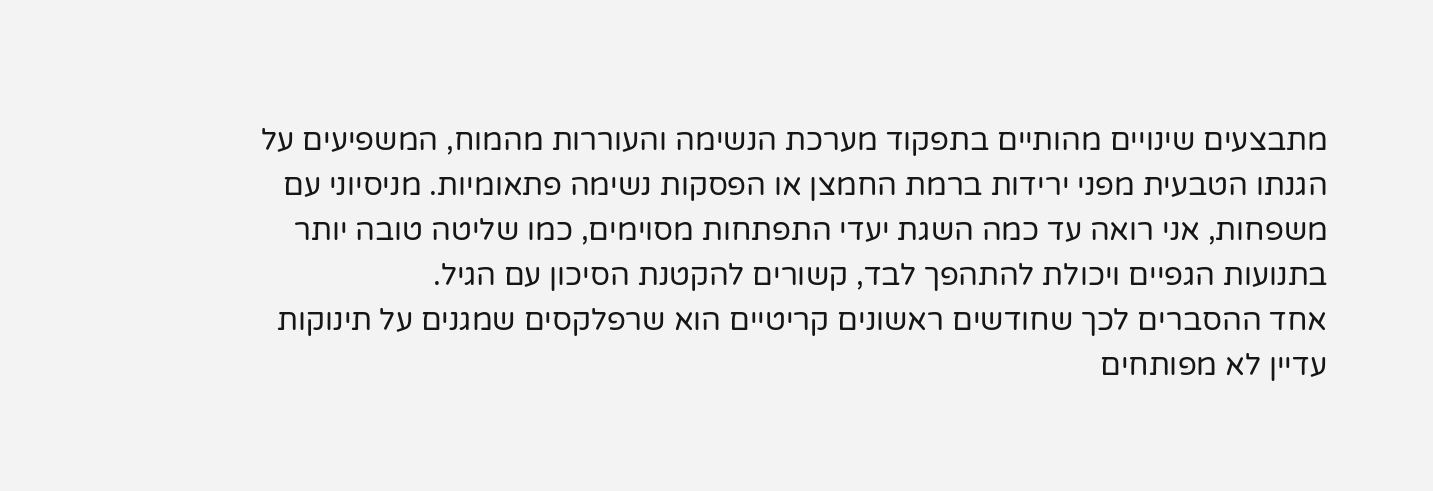מתבצעים שינויים מהותיים בתפקוד מערכת הנשימה והעוררות מהמוח, המשפיעים על הגנתו הטבעית מפני ירידות ברמת החמצן או הפסקות נשימה פתאומיות. מניסיוני עם משפחות, אני רואה עד כמה השגת יעדי התפתחות מסוימים, כמו שליטה טובה יותר בתנועות הגפיים ויכולת להתהפך לבד, קשורים להקטנת הסיכון עם הגיל.
אחד ההסברים לכך שחודשים ראשונים קריטיים הוא שרפלקסים שמגנים על תינוקות עדיין לא מפותחים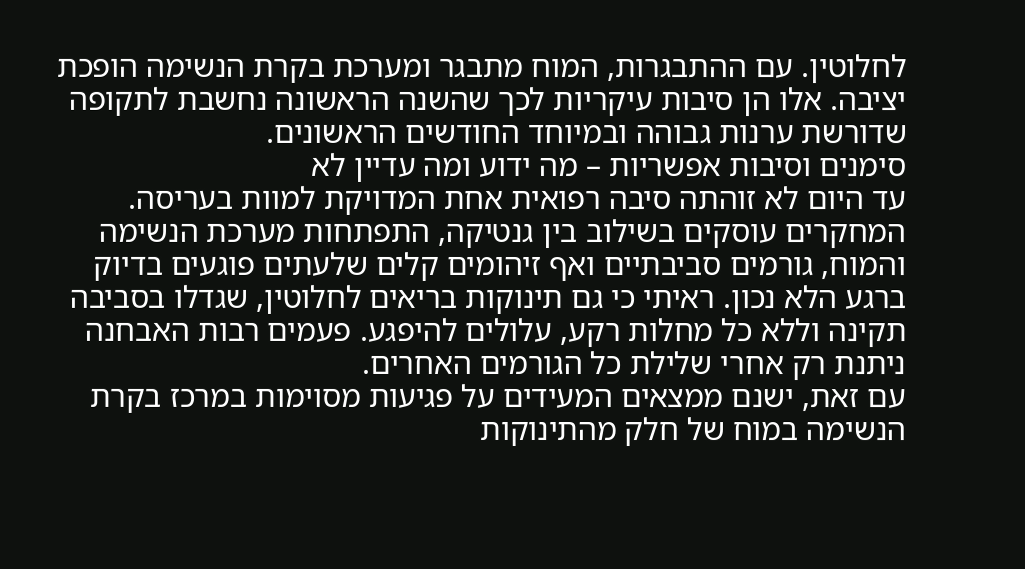לחלוטין. עם ההתבגרות, המוח מתבגר ומערכת בקרת הנשימה הופכת יציבה. אלו הן סיבות עיקריות לכך שהשנה הראשונה נחשבת לתקופה שדורשת ערנות גבוהה ובמיוחד החודשים הראשונים.
סימנים וסיבות אפשריות – מה ידוע ומה עדיין לא
עד היום לא זוהתה סיבה רפואית אחת המדויקת למוות בעריסה. המחקרים עוסקים בשילוב בין גנטיקה, התפתחות מערכת הנשימה והמוח, גורמים סביבתיים ואף זיהומים קלים שלעתים פוגעים בדיוק ברגע הלא נכון. ראיתי כי גם תינוקות בריאים לחלוטין, שגדלו בסביבה תקינה וללא כל מחלות רקע, עלולים להיפגע. פעמים רבות האבחנה ניתנת רק אחרי שלילת כל הגורמים האחרים.
עם זאת, ישנם ממצאים המעידים על פגיעות מסוימות במרכז בקרת הנשימה במוח של חלק מהתינוקות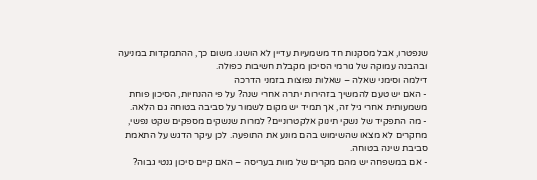שנפטרו, אבל מסקנות חד משמעיות עדיין לא הושגו. משום כך, ההתמקדות במניעה ובהבנה עמוקה של גורמי הסיכון מקבלת חשיבות כפולה.
דילמה וסימני שאלה – שאלות נפוצות בזמני הדרכה
- האם יש טעם להמשיך בזהירות יתרה אחרי שנה? על פי ההנחיות, הסיכון פוחת משמעותית אחרי גיל זה, אך תמיד יש מקום לשמור על סביבה בטוחה גם הלאה.
- מה התפקיד של נשקי תינוק אלקטרוניים? למרות שנשקים מספקים שקט נפשי, מחקרים לא מצאו שהשימוש בהם מונע את התופעה. לכן עיקר הדגש על התאמת סביבת שינה בטוחה.
- אם במשפחה יש מהם מקרים של מוות בעריסה – האם קיים סיכון גנטי גבוה?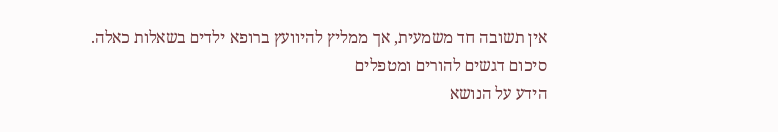אין תשובה חד משמעית, אך ממליץ להיוועץ ברופא ילדים בשאלות כאלה.
סיכום דגשים להורים ומטפלים
הידע על הנושא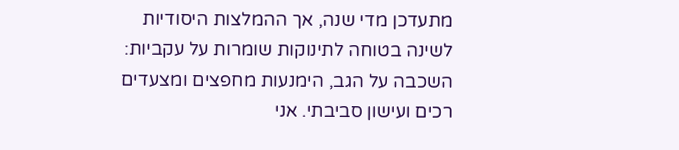מתעדכן מדי שנה, אך ההמלצות היסודיות לשינה בטוחה לתינוקות שומרות על עקביות: השכבה על הגב, הימנעות מחפצים ומצעדים רכים ועישון סביבתי. אני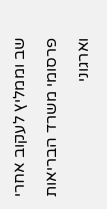שב וממליץ לעקוב אחרי פרסומי משרד הבריאות וארגוני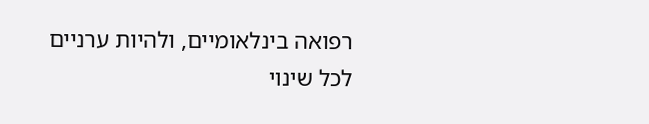רפואה בינלאומיים, ולהיות ערניים לכל שינוי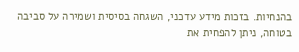בהנחיות. בזכות מידע עדכני, השגחה בסיסית ושמירה על סביבה בטוחה, ניתן להפחית את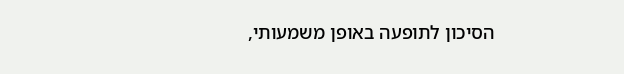הסיכון לתופעה באופן משמעותי,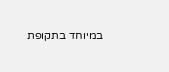במיוחד בתקופת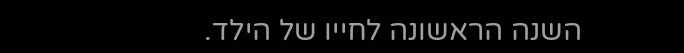השנה הראשונה לחייו של הילד.